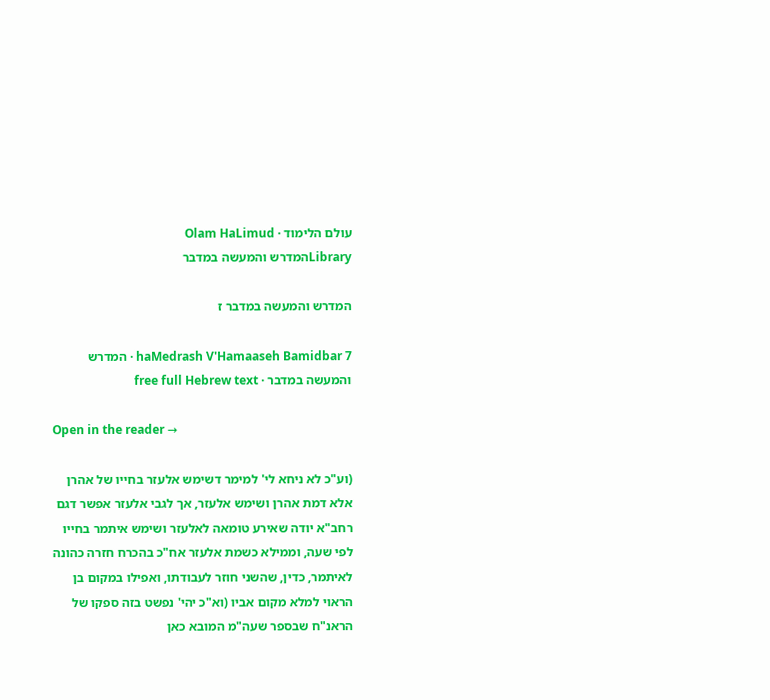עולם הלימוד · Olam HaLimud
Libraryהמדרש והמעשה במדבר

המדרש והמעשה במדבר ז

haMedrash V'Hamaaseh Bamidbar 7 · המדרש והמעשה במדבר · free full Hebrew text

Open in the reader →

(וע"כ לא ניחא לי' למימר דשימש אלעזר בחייו של אהרן אלא דמת אהרן ושימש אלעזר, אך לגבי אלעזר אפשר דגם רחב"א יודה שאירע טומאה לאלעזר ושימש איתמר בחייו לפי שעה, וממילא כשמת אלעזר אח"כ בהכרח חזרה כהונה לאיתמר, כדין, שהשני חוזר לעבודתו, ואפילו במקום בן הראוי למלא מקום אביו (וא"כ יהי' נפשט בזה ספקו של הראנ"ח שבספר שעה"מ המובא כאן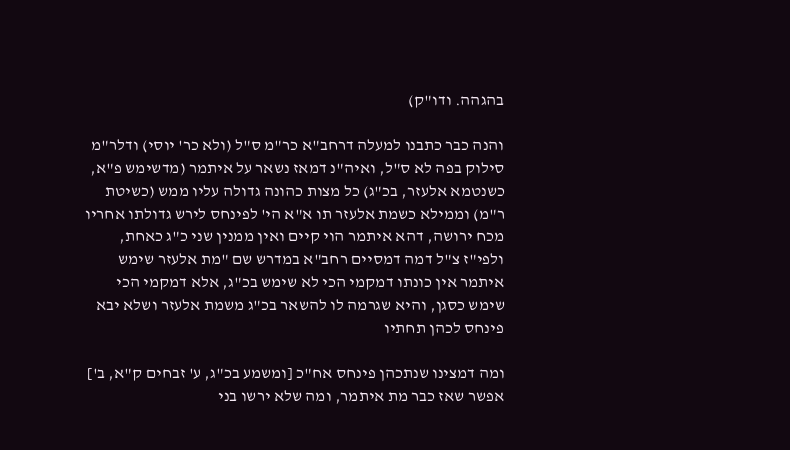בהגהה. ודו"ק)

והנה כבר כתבנו למעלה דרחב"א כר"מ ס"ל (ולא כר' יוסי) ודלר"מ סילוק בפה לא ס"ל, ואיה"נ דמאז נשאר על איתמר (מדשימש פ"א, כשנטמא אלעזר, בכ"ג) כל מצות כהונה גדולה עליו ממש (כשיטת ר"מ) וממילא כשמת אלעזר תו א"א הי' לפינחס לירש גדולתו אחריו מכח ירושה, דהא איתמר הוי קיים ואין ממנין שני כ"ג כאחת, ולפי"ז צ"ל דמה דמסיים רחב"א במדרש שם "מת אלעזר שימש איתמר אין כונתו דמקמי הכי לא שימש בכ"ג, אלא דמקמי הכי שימש כסגן, והיא שגרמה לו להשאר בכ"ג משמת אלעזר ושלא יבא פינחס לכהן תחתיו

ומה דמצינו שנתכהן פינחס אח"כ [ומשמע בכ"ג, ע' זבחים ק"א, ב'] אפשר שאז כבר מת איתמר, ומה שלא ירשו בני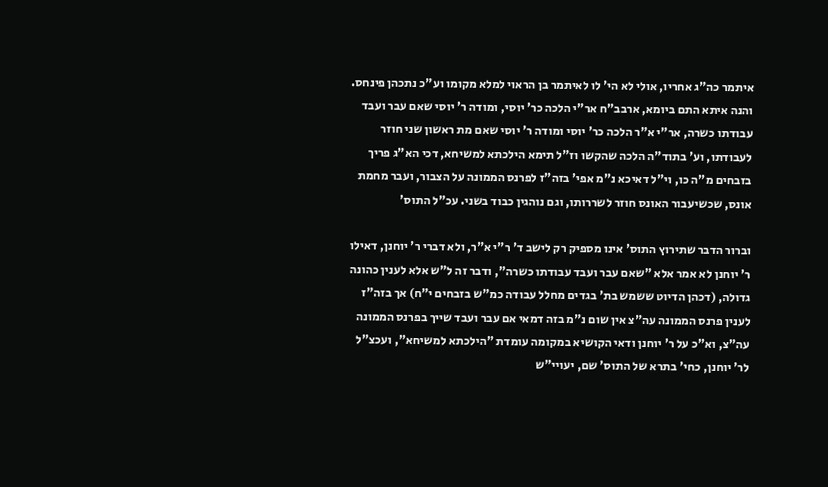איתמר כה"ג אחריו, אולי לא הי' לו לאיתמר בן הראוי למלא מקומו וע"כ נתכהן פינחס. והנה איתא התם ביומא, ארבב"ח אר"י הלכה כר' יוסי, ומודה ר' יוסי שאם עבר ועבד עבודתו כשרה, אר"י א"ר הלכה כר' יוסי ומודה ר' יוסי שאם מת ראשון שני חוזר לעבודתו, וע' בתוד"ה הלכה שהקשו וז"ל תימא הילכתא למשיחא, דכי הא"ג פריך בזבחים מ"ה כו, וי"ל דאיכא נ"מ אפי' בזה"ז לפרנס הממונה על הצבור, ועבר מחמת אונס, שכשיעבור האונס חוזר לשררותו, וגם נוהגין כבוד בשני. עכ"ל התוס'

וברור הדבר שתירוץ התוס' אינו מספיק רק לישב ד' ר"י א"ר, ולא דברי ר' יוחנן, דאילו ר' יוחנן לא אמר אלא "שאם עבר ועבד עבודתו כשרה", ודבר זה ל"ש אלא לענין כהונה גדולה, (דכהן הדיוט ששמש בת' בגדים מחלל עבודה כמ"ש בזבחים י"ח) אך בזה"ז לענין פרנס הממונה עה"צ אין שום נ"מ בזה דמאי אם עבר ועבד שייך בפרנס הממונה עה"צ, וא"כ על ר' יוחנן ודאי הקושיא במקומה עומדת "הילכתא למשיחא", ועכצ"ל לר' יוחנן, כחי' בתרא של התוס' שם, יעויי"ש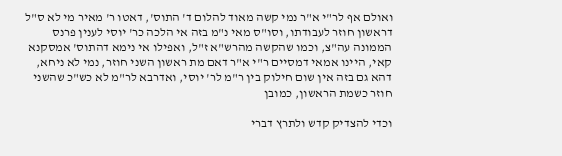ואולם אף לר"י א"ר נמי קשה מאוד להלום ד' התוס', דאטו ר' מאיר מי לא ס"ל דראשון חוזר לעבודתו, וסו"ס מאי נ"מ בזה אי הלכה כר' יוסי לענין פרנס הממונה עה"צ, וכמו שהקשה מהרש"א ז"ל, ואפילו אי נימא דהתוס' אמסקנא קאי, היינו אמאי דמסיים ר"י א"ר דאם מת ראשון השני חוזר, נמי לא ניחא, דהא גם בזה אין שום חילוק בין ר"מ לר' יוסי, ואדרבא לר"מ לא כש"כ שהשני חוזר כשמת הראשון, כמובן

וכדי להצדיק קדש ולתרץ דברי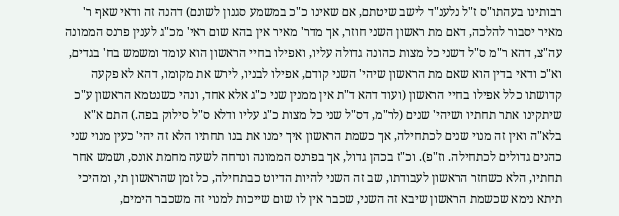רבותינו בעהתו"ס ז"ל נלענ"ד לישב שיטתם, אם שאינו כ"כ במשמע סגנון לשונם) דהנה זה ודאי שאף ר' מאיר יסבור להלכה, דאם מת ראשון השני חוזר, אך מדר' מאיר אין בהא שום ראי' מכ"ג לענין פרנס הממונה עה"צ, דהא ר"מ ס"ל דשני כל מצות כהונה גדולה עליו, ואפילו בחיי הראשון הוא עומד ומשמש בח' בגדים, וא"כ ודאי בדין הוא שאם מת הראשון שיהי' השני קודם, אפילו לבניו, לירש את מקומו, דהא לא פקעה קדושתו כלל אפילו בחיי הראשון (ועוד דהא ד"ת אין ממנין שני כ"ג אלא אחד, ונהי כשנטמא הראשון ע"כ שיתקינו אתר תחתיו ושיהי' שנים (לר"מ, דס"ל שני כל מצות כ"ג עליו ודלא ס"ל סילוק בפה.) התם א"א בלא"ה ואין זה מנוי שנים לכתחילה, אך כשמת הראשון איך ימנו את בנו תחתיו הלא זה יהי' כעין מנוי שני כהנים גדולים לכתחילה. וז"פ). וכ"ז בכהן גדול, אך בפרנס הממונה ונדחה לשעה מחמת אונס, ושמש אחר תחתיו, הלא כשחזר הראשון לעבודתו, שב זה השני להיות הדיוט כבתחילה, כל זמן שהראשון תי, ומהיכי תיתא נימא שכשמת הראשון שיבא זה השני, שכבר אין לו שום שייכות למנוי זה משכבר הימים,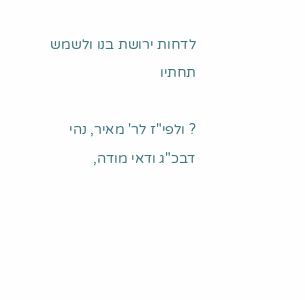לדחות ירושת בנו ולשמש תחתיו

? ולפי"ז לר' מאיר, נהי דבכ"ג ודאי מודה,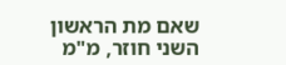שאם מת הראשון השני חוזר, מ"מ